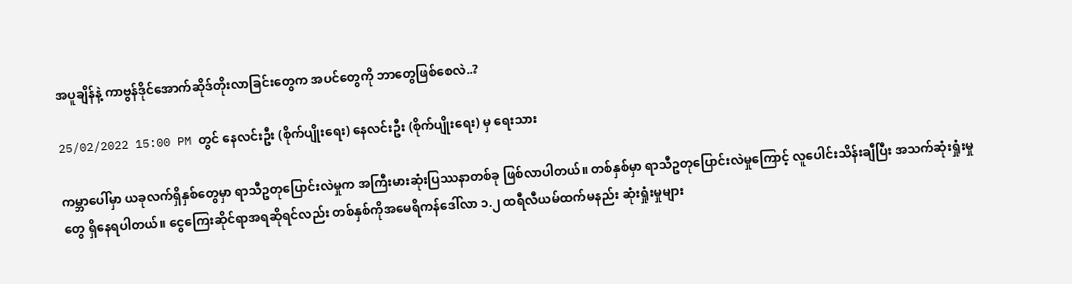အပူချိန်နဲ့ ကာဗွန်ဒိုင်အောက်ဆိုဒ်တိုးလာခြင်းတွေက အပင်တွေကို ဘာတွေဖြစ်စေလဲ..?

25/02/2022 15:00 PM တွင် နေလင်းဦး (စိုက်ပျိုးရေး) နေလင်းဦး (စိုက်ပျိုးရေး) မှ ရေးသား

ကမ္ဘာပေါ်မှာ ယခုလက်ရှိနှစ်တွေမှာ ရာသီဥတုပြောင်းလဲမှုက အကြီးမားဆုံးပြဿနာတစ်ခု ဖြစ်လာပါတယ်။ တစ်နှစ်မှာ ရာသီဥတုပြောင်းလဲမှုကြောင့် လူပေါင်းသိန်းချီပြီး အသက်ဆုံးရှုံးမှုတွေ ရှိနေရပါတယ်။ ငွေကြေးဆိုင်ရာအရဆိုရင်လည်း တစ်နှစ်ကိုအမေရိကန်ဒေါ်လာ ၁.၂ ထရီလီယမ်ထက်မနည်း ဆုံးရှုံးမှုများ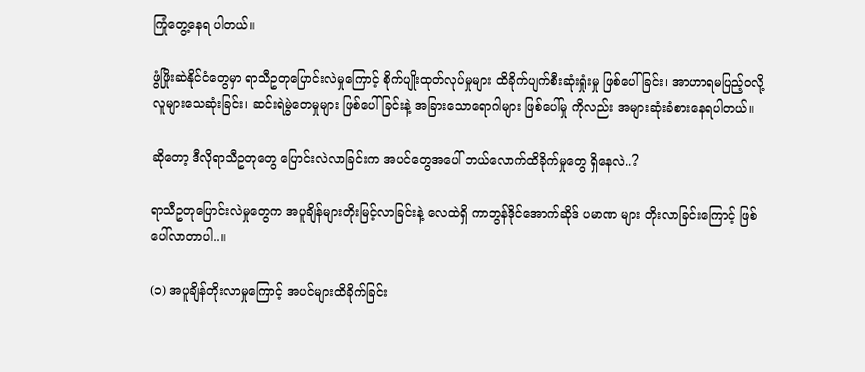ကြုံတွေ့နေရ ပါတယ်။

ဖွံဖြိုးဆဲနိုင်ငံတွေမှာ ရာသီဥတုပြောင်းလဲမှုကြောင့် စိုက်ပျိုးထုတ်လုပ်မှုများ ထိခိုက်ပျက်စီးဆုံးရှုံးမှု ဖြစ်ပေါ်ခြင်း၊ အာဟာရမပြည့်ဝလို့ လူများသေဆုံးခြင်း၊ ဆင်းရဲမွဲတေမှုများ ဖြစ်ပေါ်ခြင်းနဲ့ အခြားသောရောဂါများ ဖြစ်ပေါ်မှု ကိုလည်း အများဆုံးခံစားနေရပါတယ်။

ဆိုတော့ ဒီလိုရာသီဥတုတွေ ပြောင်းလဲလာခြင်းက အပင်တွေအပေါ် ဘယ်လောက်ထိခိုက်မှုတွေ ရှိနေလဲ..?

ရာသီဥတုပြောင်းလဲမှုတွေက အပူချိန်များတိုးမြင့်လာခြင်းနဲ့ လေထဲရှိ ကာဘွန်ဒိုင်အောက်ဆိုဒ် ပမာဏ များ တိုးလာခြင်းကြောင့် ဖြစ်ပေါ်လာတာပါ..။

(၁) အပူချိန်တိုးလာမှုကြောင့် အပင်များထိခိုက်ခြင်း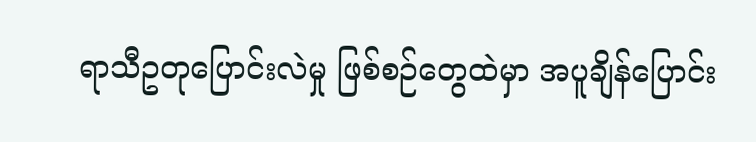ရာသီဥတုပြောင်းလဲမှု ဖြစ်စဉ်တွေထဲမှာ အပူချိန်ပြောင်း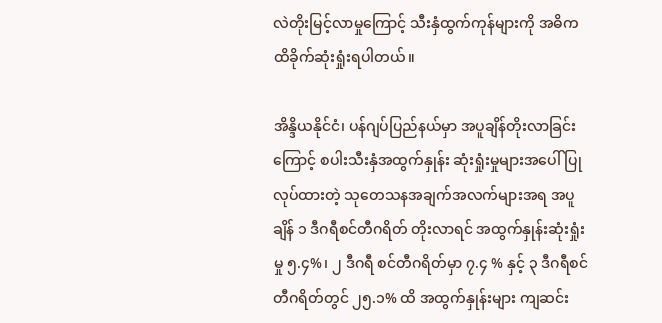လဲတိုးမြင့်လာမှုကြောင့် သီးနှံထွက်ကုန်များကို အဓိက ထိခိုက်ဆုံးရှုံးရပါတယ်။

အိန္ဒိယနိုင်ငံ၊ ပန်ဂျပ်ပြည်နယ်မှာ အပူချိန်တိုးလာခြင်းကြောင့် စပါးသီးနှံအထွက်နှုန်း ဆုံးရှုံးမှုများအပေါ် ပြုလုပ်ထားတဲ့ သုတေသနအချက်အလက်များအရ အပူချိန် ၁ ဒီဂရီစင်တီဂရိတ် တိုးလာရင် အထွက်နှုန်းဆုံးရှုံးမှု ၅.၄%၊ ၂ ဒီဂရီ စင်တီဂရိတ်မှာ ၇.၄ % နှင့် ၃ ဒီဂရီစင်တီဂရိတ်တွင် ၂၅.၁% ထိ အထွက်နှုန်းများ ကျဆင်း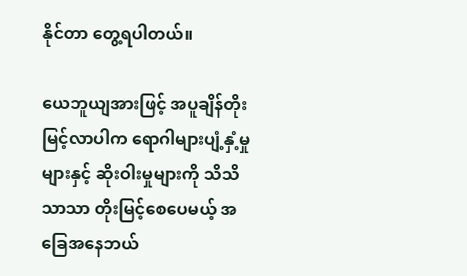နိုင်တာ တွေ့ရပါတယ်။

ယေဘူယျအားဖြင့် အပူချိန်တိုးမြင့်လာပါက ရောဂါများပျံ့နှံ့မှုများနှင့် ဆိုးဝါးမှုများကို သိသိသာသာ တိုးမြင့်စေပေမယ့် အခြေအနေဘယ်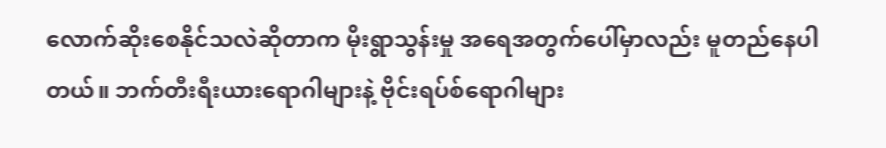လောက်ဆိုးစေနိုင်သလဲဆိုတာက မိုးရွာသွန်းမှု အရေအတွက်ပေါ်မှာလည်း မူတည်နေပါတယ်။ ဘက်တီးရီးယားရောဂါများနဲ့ ဗိုင်းရပ်စ်ရောဂါများ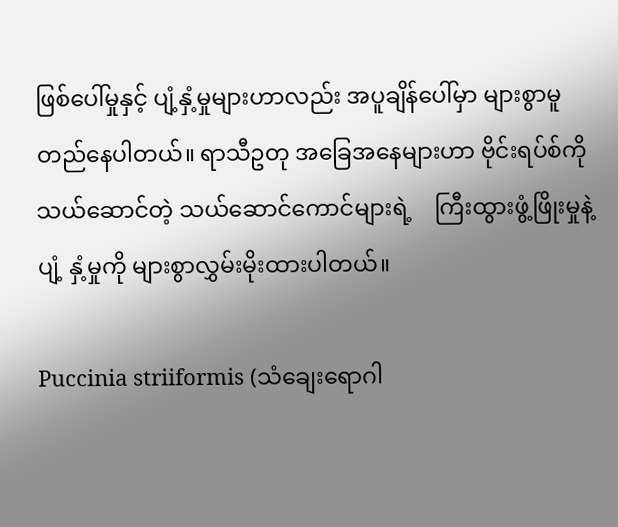ဖြစ်ပေါ်မှုနှင့် ပျံ့နှံ့မှုများဟာလည်း အပူချိန်ပေါ်မှာ များစွာမူတည်နေပါတယ်။ ရာသီဥတု အခြေအနေများဟာ ဗိုင်းရပ်စ်ကို သယ်ဆောင်တဲ့ သယ်ဆောင်ကောင်များရဲ့    ကြီးထွားဖွံ့ဖြိုးမှုနဲ့ ပျံ့ နှံ့မှုကို များစွာလွှမ်းမိုးထားပါတယ်။

Puccinia striiformis (သံချေးရောဂါ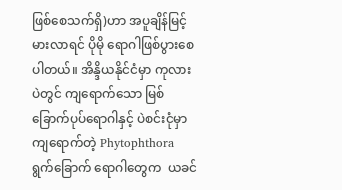ဖြစ်စေသက်ရှိ)ဟာ အပူချိန်မြင့်မားလာရင် ပိုမို ရောဂါဖြစ်ပွားစေ ပါတယ်။ အိန္ဒိယနိုင်ငံမှာ ကုလားပဲတွင် ကျရောက်သော မြစ်ခြောက်ပုပ်ရောဂါနှင့် ပဲစင်းငုံမှာ ကျရောက်တဲ့ Phytophthora ရွက်ခြောက် ရောဂါတွေက  ယခင်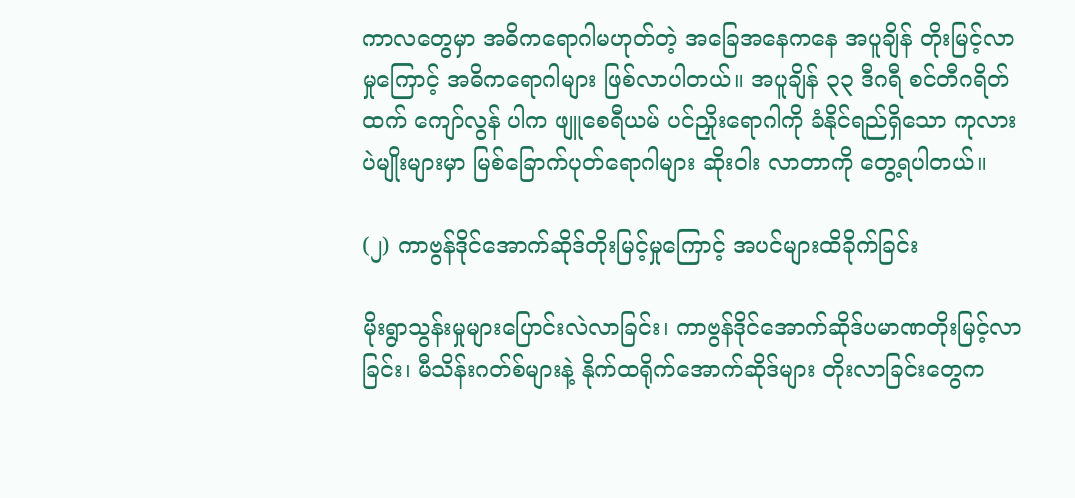ကာလတွေမှာ အဓိကရောဂါမဟုတ်တဲ့ အခြေအနေကနေ အပူချိန် တိုးမြင့်လာမှုကြောင့် အဓိကရောဂါများ ဖြစ်လာပါတယ်။ အပူချိန် ၃၃ ဒီဂရီ စင်တီဂရိတ်ထက် ကျော်လွန် ပါက ဖျူစေရီယမ် ပင်ညှိုးရောဂါကို ခံနိုင်ရည်ရှိသော ကုလားပဲမျိုးများမှာ မြစ်ခြောက်ပုတ်ရောဂါများ ဆိုးဝါး လာတာကို တွေ့ရပါတယ်။

(၂) ကာဗွန်ဒိုင်အောက်ဆိုဒ်တိုးမြင့်မှုကြောင့် အပင်များထိခိုက်ခြင်း

မိုးရွာသွန်းမှုများပြောင်းလဲလာခြင်း၊ ကာဗွန်ဒိုင်အောက်ဆိုဒ်ပမာဏတိုးမြင့်လာခြင်း၊ မီသိန်းဂတ်စ်များနဲ့ နိုက်ထရိုက်အောက်ဆိုဒ်များ တိုးလာခြင်းတွေက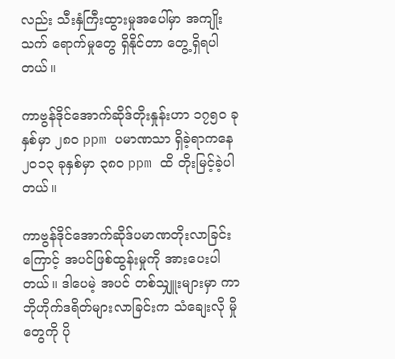လည်း သီးနှံကြီးထွားမှုအပေါ်မှာ အကျိုး သက် ရောက်မှုတွေ ရှိနိုင်တာ တွေ့ရှိရပါတယ်။

ကာဗွန်ဒိုင်အောက်ဆိုဒ်တိုးနှုန်းဟာ ၁၇၅၀ ခုနှစ်မှာ ၂၈၀ ppm ပမာဏသာ ရှိခဲ့ရာကနေ ၂၀၁၃ ခုနှစ်မှာ ၃၈၀ ppm ထိ တိုးမြင့်ခဲ့ပါတယ်။

ကာဗွန်ဒိုင်အောက်ဆိုဒ်ပမာဏတိုးလာခြင်းကြောင့် အပင်ဖြစ်ထွန်းမှုကို အားပေးပါတယ်။ ဒါပေမဲ့ အပင် တစ်သျှူးများမှာ ကာဘိုဟိုက်ဒရိတ်များလာခြင်းက သံချေးလို မှိုတွေကို ပို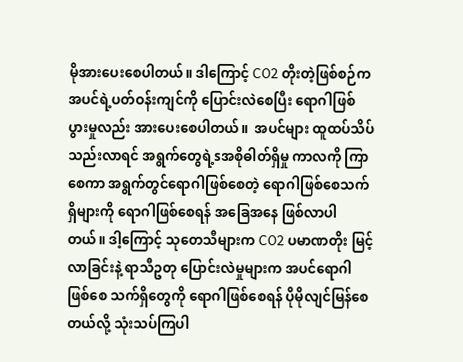မိုအားပေးစေပါတယ်။ ဒါကြောင့် CO2 တိုးတဲ့ဖြစ်စဉ်က အပင်ရဲ့ပတ်ဝန်းကျင်ကို ပြောင်းလဲစေပြီး ရောဂါဖြစ်ပွားမှုလည်း အားပေးစေပါတယ်။  အပင်များ ထူထပ်သိပ်သည်းလာရင် အရွက်တွေရဲ့sအစိုဓါတ်ရှိမှု ကာလကို ကြာစေကာ အရွက်တွင်ရောဂါဖြစ်စေတဲ့ ရောဂါဖြစ်စေသက်ရှိများကို ရောဂါဖြစ်စေရန် အခြေအနေ ဖြစ်လာပါတယ်။ ဒါ့ကြောင့် သုတေသီများက CO2 ပမာဏတိုး မြင့်လာခြင်းနဲ့ ရာသီဥတု ပြောင်းလဲမှုများက အပင်ရောဂါဖြစ်စေ သက်ရှိတွေကို ရောဂါဖြစ်စေရန် ပိုမိုလျင်မြန်စေတယ်လို့ သုံးသပ်ကြပါ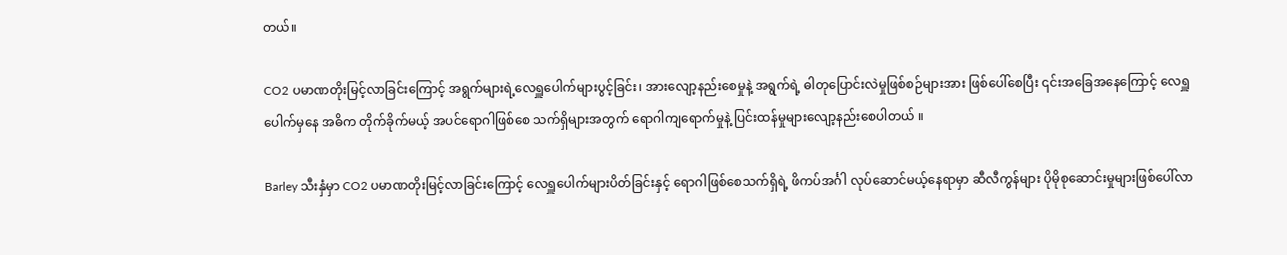တယ်။

CO2 ပမာဏတိုးမြင့်လာခြင်းကြောင့် အရွက်များရဲ့လေရှူပေါက်များပွင့်ခြင်း၊ အားလျော့နည်းစေမှုနဲ့ အရွက်ရဲ့ ဓါတုပြောင်းလဲမှုဖြစ်စဉ်များအား ဖြစ်ပေါ်စေပြီး ၎င်းအခြေအနေကြောင့် လေရှူပေါက်မှနေ အဓိက တိုက်ခိုက်မယ့် အပင်ရောဂါဖြစ်စေ သက်ရှိများအတွက် ရောဂါကျရောက်မှုနဲ့ ပြင်းထန်မှုများလျော့နည်းစေပါတယ် ။

Barley သီးနှံမှာ CO2 ပမာဏတိုးမြင့်လာခြင်းကြောင့် လေရှူပေါက်များပိတ်ခြင်းနှင့် ရောဂါဖြစ်စေသက်ရှိရဲ့ ဖိကပ်အင်္ဂါ လုပ်ဆောင်မယ့်နေရာမှာ ဆီလီကွန်များ ပိုမိုစုဆောင်းမှုများဖြစ်ပေါ်လာ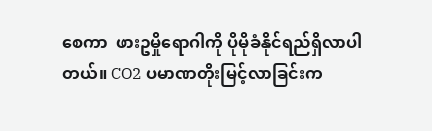စေကာ  ဖားဥမှိုရောဂါကို ပိုမိုခံနိုင်ရည်ရှိလာပါတယ်။ CO2 ပမာဏတိုးမြင့်လာခြင်းက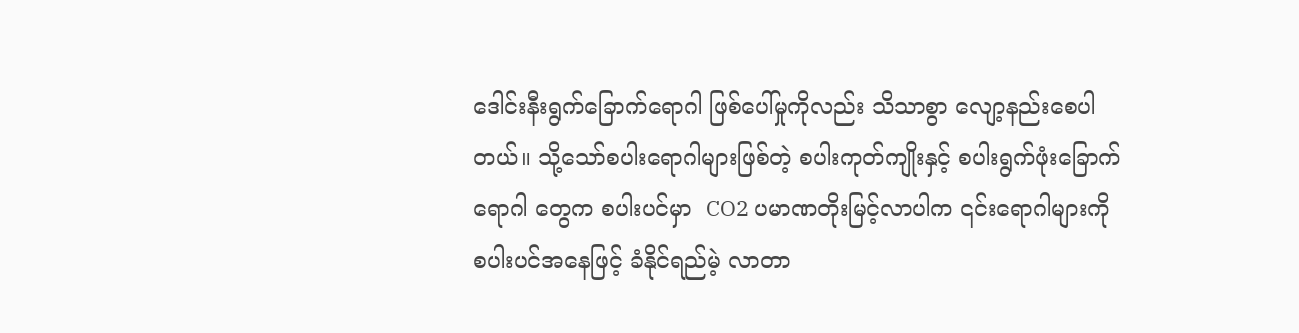ဒေါင်းနီးရွက်ခြောက်ရောဂါ ဖြစ်ပေါ်မှုကိုလည်း သိသာစွာ လျော့နည်းစေပါတယ်။ သို့သော်စပါးရောဂါများဖြစ်တဲ့ စပါးကုတ်ကျိုးနှင့် စပါးရွက်ဖုံးခြောက်ရောဂါ တွေက စပါးပင်မှာ  CO2 ပမာဏတိုးမြင့်လာပါက ၎င်းရောဂါများကို စပါးပင်အနေဖြင့် ခံနိုင်ရည်မဲ့ လာတာ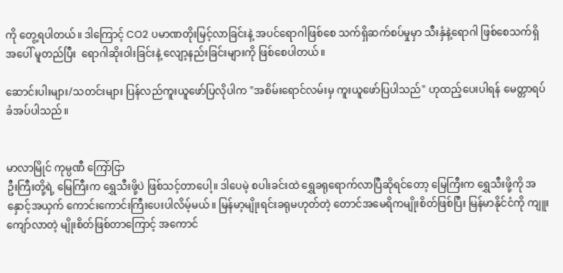ကို တွေ့ရပါတယ်။ ဒါကြောင့် CO2 ပမာဏတိုးမြင့်လာခြင်းနဲ့ အပင်ရောဂါဖြစ်စေ သက်ရှိဆက်စပ်မှုမှာ သီးနှံနဲ့ရောဂါ ဖြစ်စေသက်ရှိအပေါ် မူတည်ပြီး  ရောဂါဆိုးဝါးခြင်းနဲ့ လျော့နည်းခြင်းများကို ဖြစ်စေပါတယ်။

ဆောင်းပါးများ/သတင်းများ ပြန်လည်ကူးယူဖော်ပြလိုပါက "အစိမ်းရောင်လမ်းမှ ကူးယူဖော်ပြပါသည်" ဟုထည့်ပေးပါရန် မေတ္တာရပ်ခံအပ်ပါသည်။


မာလာမြိုင် ကုမ္ပဏီ ကြော်ငြာ
ဦးကြီးတို့ရဲ့ မြေကြီးက ရွှေသီးဖို့ပဲ ဖြစ်သင့်တာပေါ့။ ဒါပေမဲ့ စပါးခင်းထဲ ရွှေခရုရောက်လာပြီဆိုရင်တော့ မြေကြီးက ရွှေသီးဖို့ကို အနှောင့်အယှက် ကောင်းကောင်းကြီးပေးပါလိမ့်မယ်။ မြန်မာ့မျိုးရင်းခရုမဟုတ်တဲ့ တောင်အမေရိကမျိုးစိတ်ဖြစ်ပြီး မြန်မာနိုင်ငံကို ကျူးကျော်လာတဲ့ မျိုးစိတ်ဖြစ်တာကြောင့် အကောင်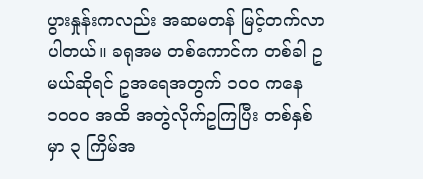ပွားနှုန်းကလည်း အဆမတန် မြင့်တက်လာပါတယ်။ ခရုအမ တစ်ကောင်က တစ်ခါ ဥ မယ်ဆိုရင် ဥအရေအတွက် ၁၀၀ ကနေ ၁၀၀၀ အထိ အတွဲလိုက်ဥကြပြီး တစ်နှစ်မှာ ၃ ကြိမ်အ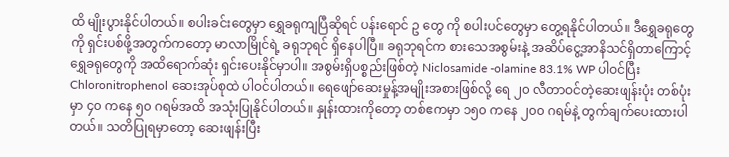ထိ မျိုးပွားနိုင်ပါတယ်။ စပါးခင်းတွေမှာ ရွှေခရုကျပြီဆိုရင် ပန်းရောင် ဥ တွေ ကို စပါးပင်တွေမှာ တွေ့ရနိုင်ပါတယ်။ ဒီရွှေခရုတွေကို ရှင်းပစ်ဖို့အတွက်ကတော့ မာလာမြိုင်ရဲ့ ခရုဘုရင် ရှိနေပါပြီ။ ခရုဘုရင်က စားသေအစွမ်းနဲ့ အဆိပ်ငွေ့အာနိသင်ရှိတာကြောင့် ရွှေခရုတွေကို အထိရောက်ဆုံး ရှင်းပေးနိုင်မှာပါ။ အစွမ်းရှိပစ္စည်းဖြစ်တဲ့ Niclosamide -olamine 83.1% WP ပါဝင်ပြီး Chloronitrophenol ဆေးအုပ်စုထဲ ပါဝင်ပါတယ်။ ရေဖျော်ဆေးမှုန့်အမျိုးအစားဖြစ်လို့ ရေ ၂၀ လီတာဝင်တဲ့ဆေးဖျန်းပုံး တစ်ပုံးမှာ ၄၀ ကနေ ၅၀ ဂရမ်အထိ အသုံးပြုနိုင်ပါတယ်။ နှုန်းထားကိုတော့ တစ်ဧကမှာ ၁၅၀ ကနေ ၂၀၀ ဂရမ်နဲ့ တွက်ချက်ပေးထားပါတယ်။ သတိပြုရမှာတော့ ဆေးဖျန်းပြီး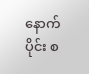နောက်ပိုင်း စ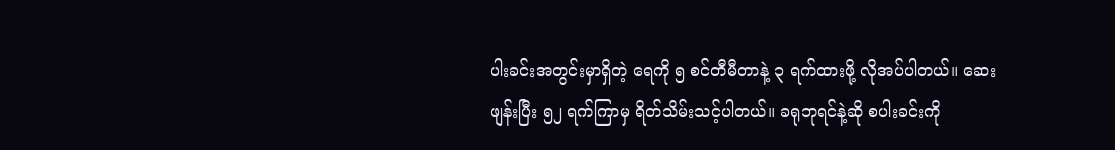ပါးခင်းအတွင်းမှာရှိတဲ့ ရေကို ၅ စင်တီမီတာနဲ့ ၃ ရက်ထားဖို့ လိုအပ်ပါတယ်။ ဆေးဖျန်းပြီး ၅၂ ရက်ကြာမှ ရိတ်သိမ်းသင့်ပါတယ်။ ခရုဘုရင်နဲ့ဆို စပါးခင်းကို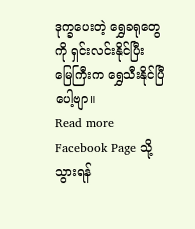ဒုက္ခပေးတဲ့ ရွှေခရုတွေကို ရှင်းလင်းနိုင်ပြီး မြေကြီးက ရွှေသီးနိုင်ပြီပေါ့ဗျာ။
Read more Facebook Page သို့သွားရန်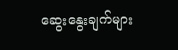ဆွေးနွေးချက်များ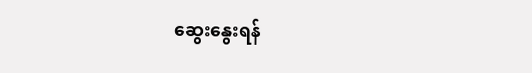ဆွေးနွေးရန်